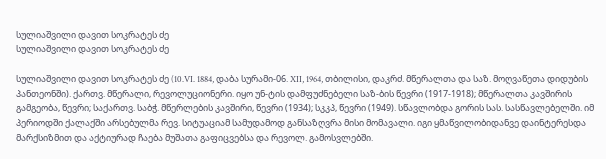სულიაშვილი დავით სოკრატეს ძე
სულიაშვილი დავით სოკრატეს ძე

სულიაშვილი დავით სოკრატეს ძე (10.VI. 1884, დაბა სურამი-06. XII, 1964, თბილისი, დაკრძ. მწერალთა და საზ. მოღვაწეთა დიდუბის პანთეონში). ქართვ. მწერალი, რევოლუციონერი. იყო უნ-ტის დამფუძნებელი საზ-ბის წევრი (1917-1918); მწერალთა კავშირის გამგეობა, წევრი; საქართვ. საბჭ. მწერლების კავშირი, წევრი (1934); სკკპ, წევრი (1949). სწავლობდა გორის სას. სასწავლებელში. იმ პერიოდში ქალაქში არსებულმა რევ. სიტუაციამ სამუდამოდ განსაზღვრა მისი მომავალი. იგი ყმაწვილობიდანვე დაინტერესდა მარქსიზმით და აქტიურად ჩაება მუშათა გაფიცვებსა და რევოლ. გამოსვლებში.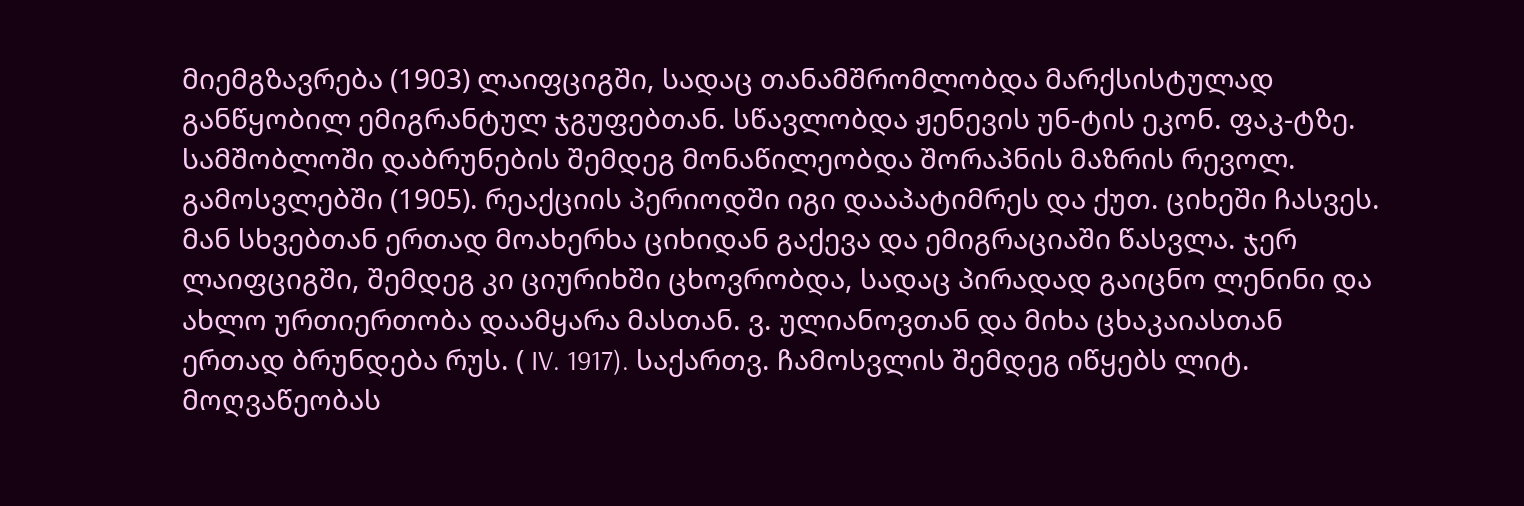მიემგზავრება (1903) ლაიფციგში, სადაც თანამშრომლობდა მარქსისტულად განწყობილ ემიგრანტულ ჯგუფებთან. სწავლობდა ჟენევის უნ-ტის ეკონ. ფაკ-ტზე. სამშობლოში დაბრუნების შემდეგ მონაწილეობდა შორაპნის მაზრის რევოლ. გამოსვლებში (1905). რეაქციის პერიოდში იგი დააპატიმრეს და ქუთ. ციხეში ჩასვეს.  მან სხვებთან ერთად მოახერხა ციხიდან გაქევა და ემიგრაციაში წასვლა. ჯერ ლაიფციგში, შემდეგ კი ციურიხში ცხოვრობდა, სადაც პირადად გაიცნო ლენინი და ახლო ურთიერთობა დაამყარა მასთან. ვ. ულიანოვთან და მიხა ცხაკაიასთან ერთად ბრუნდება რუს. ( IV. 1917). საქართვ. ჩამოსვლის შემდეგ იწყებს ლიტ. მოღვაწეობას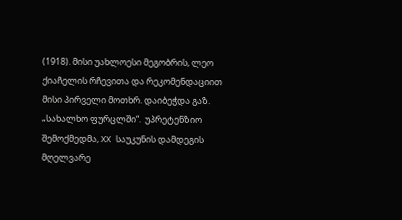(1918). მისი უახლოესი მეგობრის, ლეო ქიაჩელის რჩევითა და რეკომენდაციით მისი პირველი მოთხრ. დაიბეჭდა გაზ. „სახალხო ფურცლში“.  უპრეტენზიო შემოქმედმა, XX საუკუნის დამდეგის მღელვარე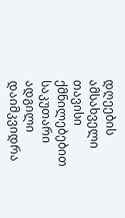დღეების ამსახველი თავისი ქმნილებებით საკუთარი ადგილი დაიმკვიდრა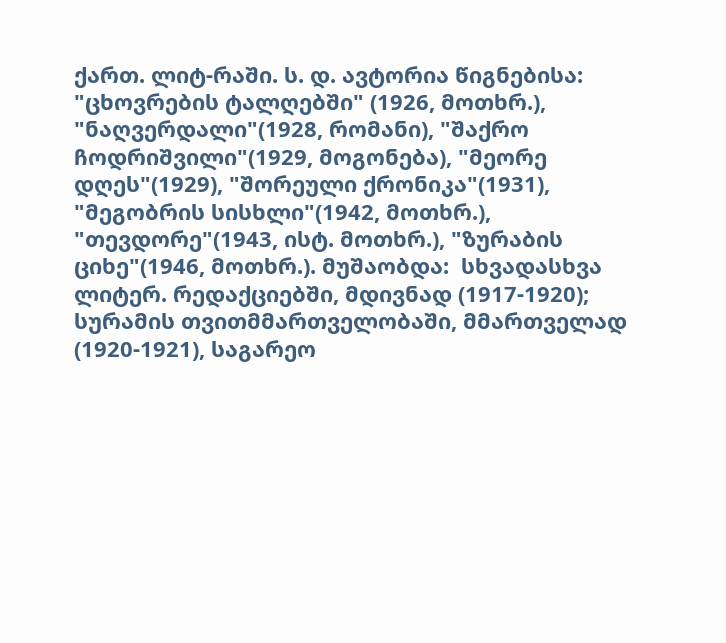ქართ. ლიტ-რაში. ს. დ. ავტორია წიგნებისა: "ცხოვრების ტალღებში" (1926, მოთხრ.), "ნაღვერდალი"(1928, რომანი), "შაქრო ჩოდრიშვილი"(1929, მოგონება), "მეორე დღეს"(1929), "შორეული ქრონიკა"(1931), "მეგობრის სისხლი"(1942, მოთხრ.), "თევდორე"(1943, ისტ. მოთხრ.), "ზურაბის ციხე"(1946, მოთხრ.). მუშაობდა:  სხვადასხვა ლიტერ. რედაქციებში, მდივნად (1917-1920); სურამის თვითმმართველობაში, მმართველად (1920-1921), საგარეო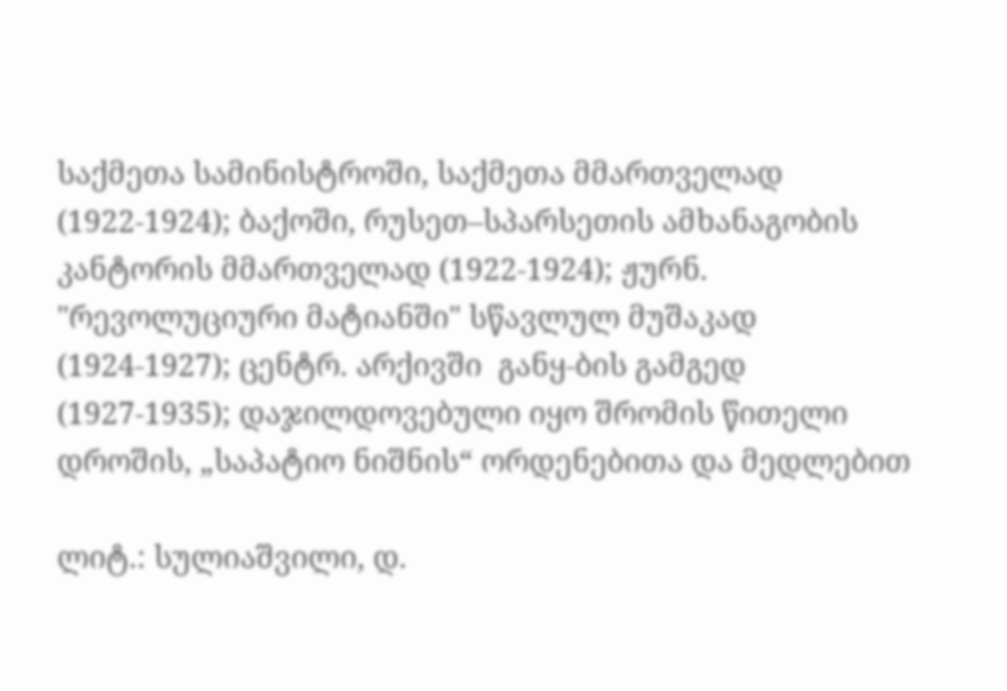საქმეთა სამინისტროში, საქმეთა მმართველად (1922-1924); ბაქოში, რუსეთ–სპარსეთის ამხანაგობის კანტორის მმართველად (1922-1924); ჟურნ. "რევოლუციური მატიანში" სწავლულ მუშაკად (1924-1927); ცენტრ. არქივში  განყ-ბის გამგედ (1927-1935); დაჯილდოვებული იყო შრომის წითელი დროშის, „საპატიო ნიშნის“ ორდენებითა და მედლებით

ლიტ.: სულიაშვილი, დ.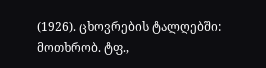(1926). ცხოვრების ტალღებში: მოთხრობ. ტფ.,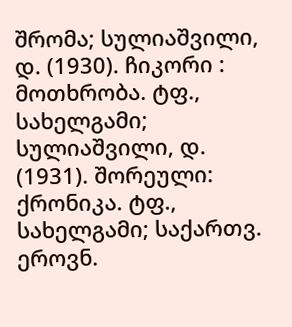შრომა; სულიაშვილი, დ. (1930). ჩიკორი : მოთხრობა. ტფ., სახელგამი; სულიაშვილი, დ. (1931). შორეული: ქრონიკა. ტფ., სახელგამი; საქართვ. ეროვნ.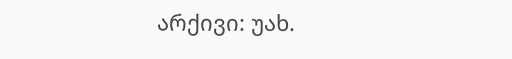არქივი: უახ.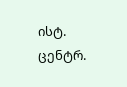ისტ. ცენტრ.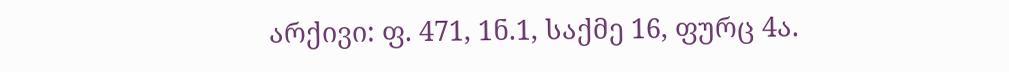არქივი: ფ. 471, 1ნ.1, საქმე 16, ფურც 4ა.